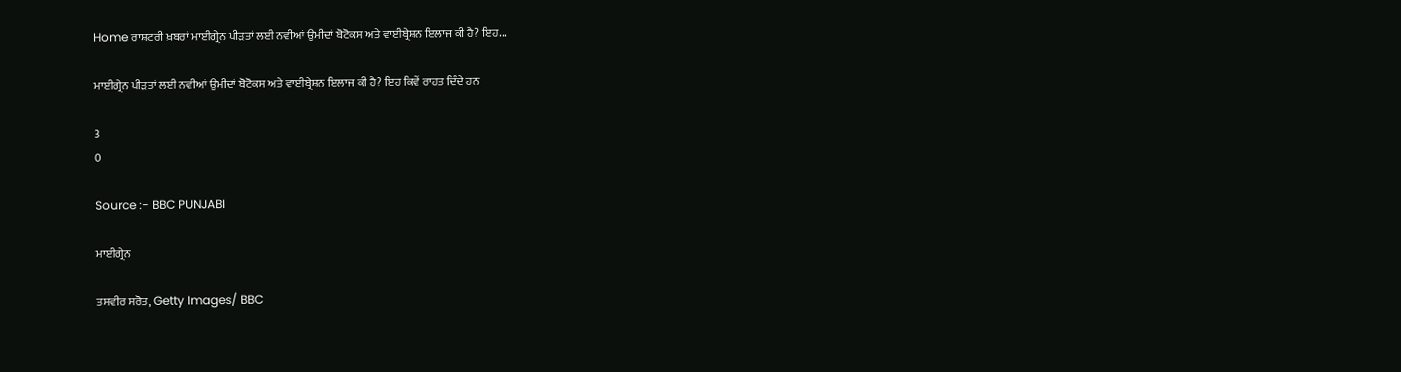Home ਰਾਸ਼ਟਰੀ ਖ਼ਬਰਾਂ ਮਾਈਗ੍ਰੇਨ ਪੀੜਤਾਂ ਲਈ ਨਵੀਆਂ ਉਮੀਦਾਂ ਬੋਟੋਕਸ ਅਤੇ ਵਾਈਬ੍ਰੇਸ਼ਨ ਇਲਾਜ ਕੀ ਹੈ? ਇਹ...

ਮਾਈਗ੍ਰੇਨ ਪੀੜਤਾਂ ਲਈ ਨਵੀਆਂ ਉਮੀਦਾਂ ਬੋਟੋਕਸ ਅਤੇ ਵਾਈਬ੍ਰੇਸ਼ਨ ਇਲਾਜ ਕੀ ਹੈ? ਇਹ ਕਿਵੇਂ ਰਾਹਤ ਦਿੰਦੇ ਹਨ

3
0

Source :- BBC PUNJABI

ਮਾਈਗ੍ਰੇਨ

ਤਸਵੀਰ ਸਰੋਤ, Getty Images/ BBC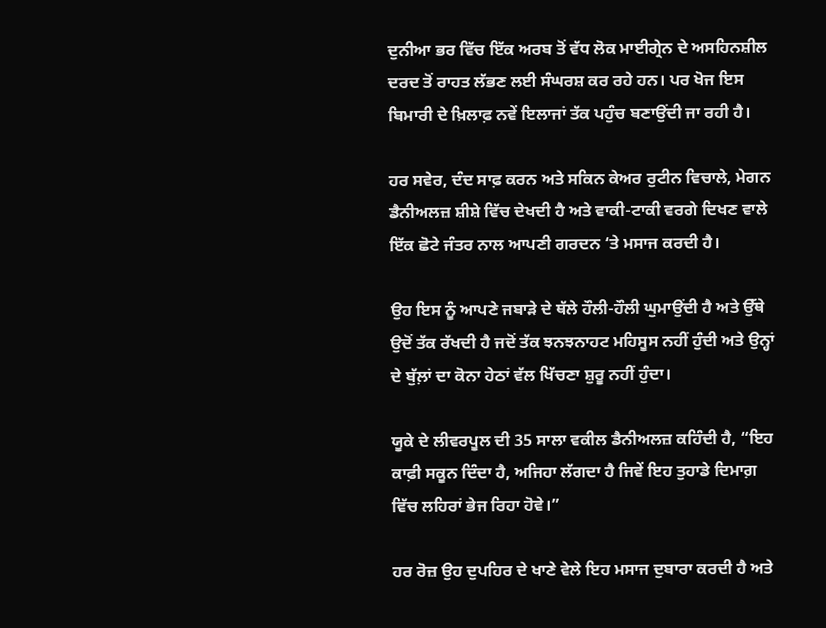ਦੁਨੀਆ ਭਰ ਵਿੱਚ ਇੱਕ ਅਰਬ ਤੋਂ ਵੱਧ ਲੋਕ ਮਾਈਗ੍ਰੇਨ ਦੇ ਅਸਹਿਨਸ਼ੀਲ ਦਰਦ ਤੋਂ ਰਾਹਤ ਲੱਭਣ ਲਈ ਸੰਘਰਸ਼ ਕਰ ਰਹੇ ਹਨ। ਪਰ ਖੋਜ ਇਸ ਬਿਮਾਰੀ ਦੇ ਖ਼ਿਲਾਫ਼ ਨਵੇਂ ਇਲਾਜਾਂ ਤੱਕ ਪਹੁੰਚ ਬਣਾਉਂਦੀ ਜਾ ਰਹੀ ਹੈ।

ਹਰ ਸਵੇਰ, ਦੰਦ ਸਾਫ਼ ਕਰਨ ਅਤੇ ਸਕਿਨ ਕੇਅਰ ਰੁਟੀਨ ਵਿਚਾਲੇ, ਮੇਗਨ ਡੈਨੀਅਲਜ਼ ਸ਼ੀਸ਼ੇ ਵਿੱਚ ਦੇਖਦੀ ਹੈ ਅਤੇ ਵਾਕੀ-ਟਾਕੀ ਵਰਗੇ ਦਿਖਣ ਵਾਲੇ ਇੱਕ ਛੋਟੇ ਜੰਤਰ ਨਾਲ ਆਪਣੀ ਗਰਦਨ ‘ਤੇ ਮਸਾਜ ਕਰਦੀ ਹੈ।

ਉਹ ਇਸ ਨੂੰ ਆਪਣੇ ਜਬਾੜੇ ਦੇ ਥੱਲੇ ਹੌਲੀ-ਹੌਲੀ ਘੁਮਾਉਂਦੀ ਹੈ ਅਤੇ ਉੱਥੇ ਉਦੋਂ ਤੱਕ ਰੱਖਦੀ ਹੈ ਜਦੋਂ ਤੱਕ ਝਨਝਨਾਹਟ ਮਹਿਸੂਸ ਨਹੀਂ ਹੁੰਦੀ ਅਤੇ ਉਨ੍ਹਾਂ ਦੇ ਬੁੱਲ਼ਾਂ ਦਾ ਕੋਨਾ ਹੇਠਾਂ ਵੱਲ ਖਿੱਚਣਾ ਸ਼ੁਰੂ ਨਹੀਂ ਹੁੰਦਾ।

ਯੂਕੇ ਦੇ ਲੀਵਰਪੂਲ ਦੀ 35 ਸਾਲਾ ਵਕੀਲ ਡੈਨੀਅਲਜ਼ ਕਹਿੰਦੀ ਹੈ, “ਇਹ ਕਾਫ਼ੀ ਸਕੂਨ ਦਿੰਦਾ ਹੈ, ਅਜਿਹਾ ਲੱਗਦਾ ਹੈ ਜਿਵੇਂ ਇਹ ਤੁਹਾਡੇ ਦਿਮਾਗ਼ ਵਿੱਚ ਲਹਿਰਾਂ ਭੇਜ ਰਿਹਾ ਹੋਵੇ।”

ਹਰ ਰੋਜ਼ ਉਹ ਦੁਪਹਿਰ ਦੇ ਖਾਣੇ ਵੇਲੇ ਇਹ ਮਸਾਜ ਦੁਬਾਰਾ ਕਰਦੀ ਹੈ ਅਤੇ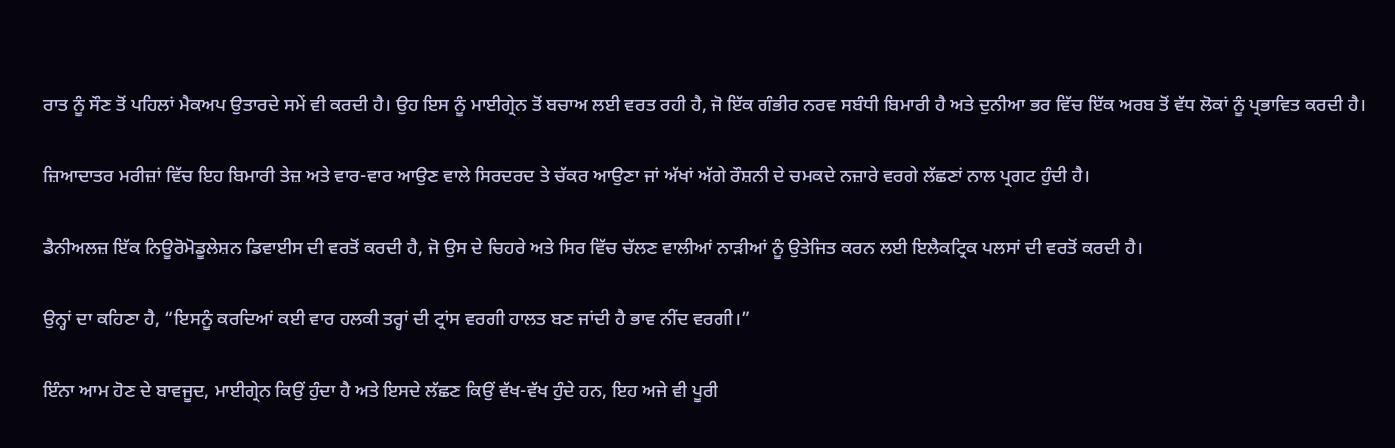ਰਾਤ ਨੂੰ ਸੌਣ ਤੋਂ ਪਹਿਲਾਂ ਮੈਕਅਪ ਉਤਾਰਦੇ ਸਮੇਂ ਵੀ ਕਰਦੀ ਹੈ। ਉਹ ਇਸ ਨੂੰ ਮਾਈਗ੍ਰੇਨ ਤੋਂ ਬਚਾਅ ਲਈ ਵਰਤ ਰਹੀ ਹੈ, ਜੋ ਇੱਕ ਗੰਭੀਰ ਨਰਵ ਸਬੰਧੀ ਬਿਮਾਰੀ ਹੈ ਅਤੇ ਦੁਨੀਆ ਭਰ ਵਿੱਚ ਇੱਕ ਅਰਬ ਤੋਂ ਵੱਧ ਲੋਕਾਂ ਨੂੰ ਪ੍ਰਭਾਵਿਤ ਕਰਦੀ ਹੈ।

ਜ਼ਿਆਦਾਤਰ ਮਰੀਜ਼ਾਂ ਵਿੱਚ ਇਹ ਬਿਮਾਰੀ ਤੇਜ਼ ਅਤੇ ਵਾਰ-ਵਾਰ ਆਉਣ ਵਾਲੇ ਸਿਰਦਰਦ ਤੇ ਚੱਕਰ ਆਉਣਾ ਜਾਂ ਅੱਖਾਂ ਅੱਗੇ ਰੌਸ਼ਨੀ ਦੇ ਚਮਕਦੇ ਨਜ਼ਾਰੇ ਵਰਗੇ ਲੱਛਣਾਂ ਨਾਲ ਪ੍ਰਗਟ ਹੁੰਦੀ ਹੈ।

ਡੈਨੀਅਲਜ਼ ਇੱਕ ਨਿਊਰੋਮੋਡੂਲੇਸ਼ਨ ਡਿਵਾਈਸ ਦੀ ਵਰਤੋਂ ਕਰਦੀ ਹੈ, ਜੋ ਉਸ ਦੇ ਚਿਹਰੇ ਅਤੇ ਸਿਰ ਵਿੱਚ ਚੱਲਣ ਵਾਲੀਆਂ ਨਾੜੀਆਂ ਨੂੰ ਉਤੇਜਿਤ ਕਰਨ ਲਈ ਇਲੈਕਟ੍ਰਿਕ ਪਲਸਾਂ ਦੀ ਵਰਤੋਂ ਕਰਦੀ ਹੈ।

ਉਨ੍ਹਾਂ ਦਾ ਕਹਿਣਾ ਹੈ, “ਇਸਨੂੰ ਕਰਦਿਆਂ ਕਈ ਵਾਰ ਹਲਕੀ ਤਰ੍ਹਾਂ ਦੀ ਟ੍ਰਾਂਸ ਵਰਗੀ ਹਾਲਤ ਬਣ ਜਾਂਦੀ ਹੈ ਭਾਵ ਨੀਂਦ ਵਰਗੀ।”

ਇੰਨਾ ਆਮ ਹੋਣ ਦੇ ਬਾਵਜੂਦ, ਮਾਈਗ੍ਰੇਨ ਕਿਉਂ ਹੁੰਦਾ ਹੈ ਅਤੇ ਇਸਦੇ ਲੱਛਣ ਕਿਉਂ ਵੱਖ-ਵੱਖ ਹੁੰਦੇ ਹਨ, ਇਹ ਅਜੇ ਵੀ ਪੂਰੀ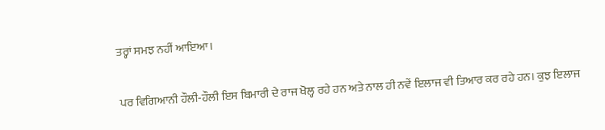ਤਰ੍ਹਾਂ ਸਮਝ ਨਹੀਂ ਆਇਆ।

ਪਰ ਵਿਗਿਆਨੀ ਹੌਲੀ-ਹੌਲੀ ਇਸ ਬਿਮਾਰੀ ਦੇ ਰਾਜ ਖੋਲ੍ਹ ਰਹੇ ਹਨ ਅਤੇ ਨਾਲ ਹੀ ਨਵੇਂ ਇਲਾਜ ਵੀ ਤਿਆਰ ਕਰ ਰਹੇ ਹਨ। ਕੁਝ ਇਲਾਜ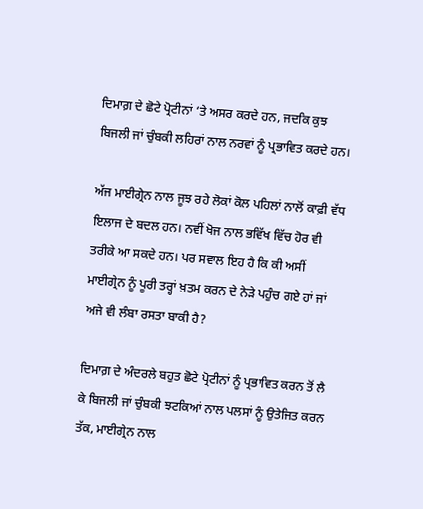ਦਿਮਾਗ਼ ਦੇ ਛੋਟੇ ਪ੍ਰੋਟੀਨਾਂ ‘ਤੇ ਅਸਰ ਕਰਦੇ ਹਨ, ਜਦਕਿ ਕੁਝ ਬਿਜਲੀ ਜਾਂ ਚੁੰਬਕੀ ਲਹਿਰਾਂ ਨਾਲ ਨਰਵਾਂ ਨੂੰ ਪ੍ਰਭਾਵਿਤ ਕਰਦੇ ਹਨ।

ਅੱਜ ਮਾਈਗ੍ਰੇਨ ਨਾਲ ਜੂਝ ਰਹੇ ਲੋਕਾਂ ਕੋਲ ਪਹਿਲਾਂ ਨਾਲੋਂ ਕਾਫ਼ੀ ਵੱਧ ਇਲਾਜ ਦੇ ਬਦਲ ਹਨ। ਨਵੀਂ ਖੋਜ ਨਾਲ ਭਵਿੱਖ ਵਿੱਚ ਹੋਰ ਵੀ ਤਰੀਕੇ ਆ ਸਕਦੇ ਹਨ। ਪਰ ਸਵਾਲ ਇਹ ਹੈ ਕਿ ਕੀ ਅਸੀਂ ਮਾਈਗ੍ਰੇਨ ਨੂੰ ਪੂਰੀ ਤਰ੍ਹਾਂ ਖ਼ਤਮ ਕਰਨ ਦੇ ਨੇੜੇ ਪਹੁੰਚ ਗਏ ਹਾਂ ਜਾਂ ਅਜੇ ਵੀ ਲੰਬਾ ਰਸਤਾ ਬਾਕੀ ਹੈ?

ਦਿਮਾਗ਼ ਦੇ ਅੰਦਰਲੇ ਬਹੁਤ ਛੋਟੇ ਪ੍ਰੋਟੀਨਾਂ ਨੂੰ ਪ੍ਰਭਾਵਿਤ ਕਰਨ ਤੋਂ ਲੈ ਕੇ ਬਿਜਲੀ ਜਾਂ ਚੁੰਬਕੀ ਝਟਕਿਆਂ ਨਾਲ ਪਲਸਾਂ ਨੂੰ ਉਤੇਜਿਤ ਕਰਨ ਤੱਕ, ਮਾਈਗ੍ਰੇਨ ਨਾਲ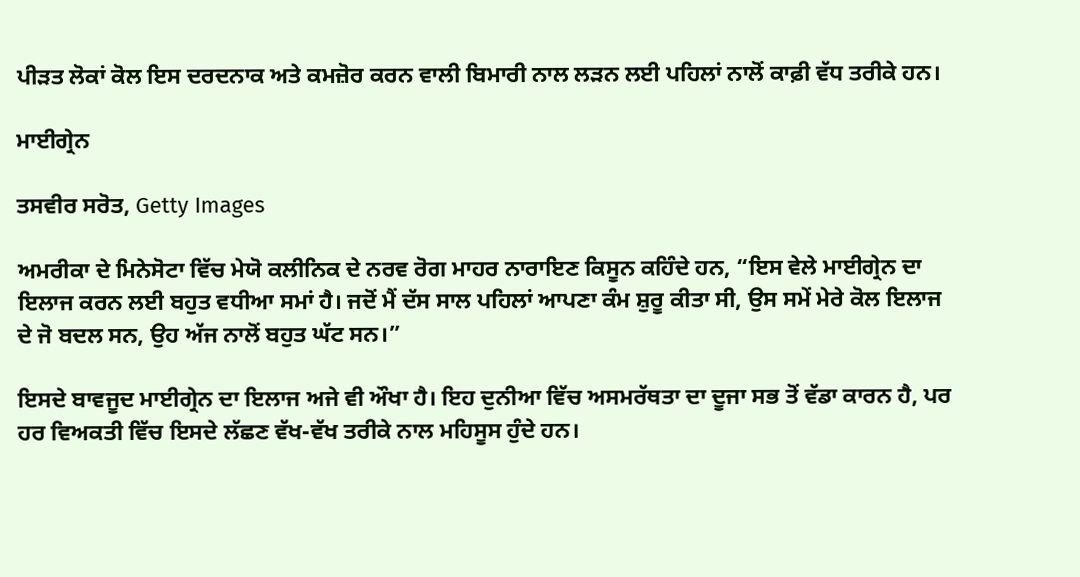ਪੀੜਤ ਲੋਕਾਂ ਕੋਲ ਇਸ ਦਰਦਨਾਕ ਅਤੇ ਕਮਜ਼ੋਰ ਕਰਨ ਵਾਲੀ ਬਿਮਾਰੀ ਨਾਲ ਲੜਨ ਲਈ ਪਹਿਲਾਂ ਨਾਲੋਂ ਕਾਫ਼ੀ ਵੱਧ ਤਰੀਕੇ ਹਨ।

ਮਾਈਗ੍ਰੇਨ

ਤਸਵੀਰ ਸਰੋਤ, Getty Images

ਅਮਰੀਕਾ ਦੇ ਮਿਨੇਸੋਟਾ ਵਿੱਚ ਮੇਯੋ ਕਲੀਨਿਕ ਦੇ ਨਰਵ ਰੋਗ ਮਾਹਰ ਨਾਰਾਇਣ ਕਿਸੂਨ ਕਹਿੰਦੇ ਹਨ, “ਇਸ ਵੇਲੇ ਮਾਈਗ੍ਰੇਨ ਦਾ ਇਲਾਜ ਕਰਨ ਲਈ ਬਹੁਤ ਵਧੀਆ ਸਮਾਂ ਹੈ। ਜਦੋਂ ਮੈਂ ਦੱਸ ਸਾਲ ਪਹਿਲਾਂ ਆਪਣਾ ਕੰਮ ਸ਼ੁਰੂ ਕੀਤਾ ਸੀ, ਉਸ ਸਮੇਂ ਮੇਰੇ ਕੋਲ ਇਲਾਜ ਦੇ ਜੋ ਬਦਲ ਸਨ, ਉਹ ਅੱਜ ਨਾਲੋਂ ਬਹੁਤ ਘੱਟ ਸਨ।”

ਇਸਦੇ ਬਾਵਜੂਦ ਮਾਈਗ੍ਰੇਨ ਦਾ ਇਲਾਜ ਅਜੇ ਵੀ ਔਖਾ ਹੈ। ਇਹ ਦੁਨੀਆ ਵਿੱਚ ਅਸਮਰੱਥਤਾ ਦਾ ਦੂਜਾ ਸਭ ਤੋਂ ਵੱਡਾ ਕਾਰਨ ਹੈ, ਪਰ ਹਰ ਵਿਅਕਤੀ ਵਿੱਚ ਇਸਦੇ ਲੱਛਣ ਵੱਖ-ਵੱਖ ਤਰੀਕੇ ਨਾਲ ਮਹਿਸੂਸ ਹੁੰਦੇ ਹਨ।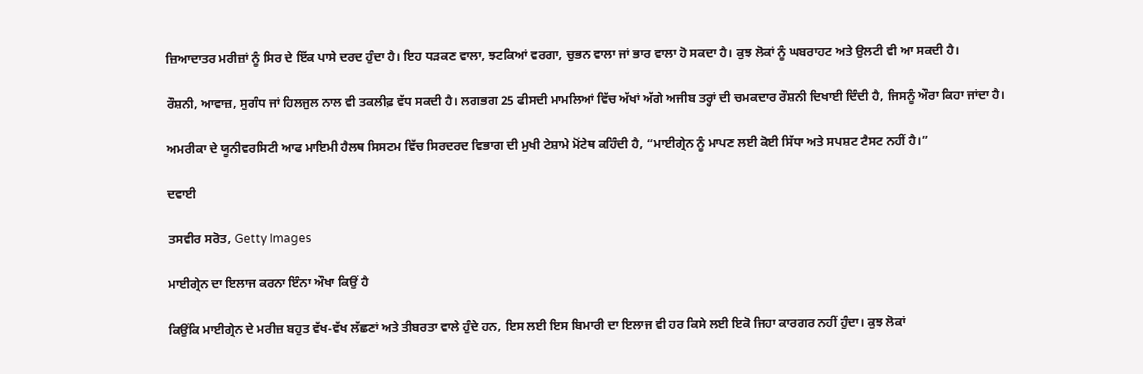ਜ਼ਿਆਦਾਤਰ ਮਰੀਜ਼ਾਂ ਨੂੰ ਸਿਰ ਦੇ ਇੱਕ ਪਾਸੇ ਦਰਦ ਹੁੰਦਾ ਹੈ। ਇਹ ਧੜਕਣ ਵਾਲਾ, ਝਟਕਿਆਂ ਵਰਗਾ, ਚੁਭਨ ਵਾਲਾ ਜਾਂ ਭਾਰ ਵਾਲਾ ਹੋ ਸਕਦਾ ਹੈ। ਕੁਝ ਲੋਕਾਂ ਨੂੰ ਘਬਰਾਹਟ ਅਤੇ ਉਲਟੀ ਵੀ ਆ ਸਕਦੀ ਹੈ।

ਰੌਸ਼ਨੀ, ਆਵਾਜ਼, ਸੁਗੰਧ ਜਾਂ ਹਿਲਜੁਲ ਨਾਲ ਵੀ ਤਕਲੀਫ਼ ਵੱਧ ਸਕਦੀ ਹੈ। ਲਗਭਗ 25 ਫੀਸਦੀ ਮਾਮਲਿਆਂ ਵਿੱਚ ਅੱਖਾਂ ਅੱਗੇ ਅਜੀਬ ਤਰ੍ਹਾਂ ਦੀ ਚਮਕਦਾਰ ਰੌਸ਼ਨੀ ਦਿਖਾਈ ਦਿੰਦੀ ਹੈ, ਜਿਸਨੂੰ ਔਰਾ ਕਿਹਾ ਜਾਂਦਾ ਹੈ।

ਅਮਰੀਕਾ ਦੇ ਯੂਨੀਵਰਸਿਟੀ ਆਫ ਮਾਇਮੀ ਹੈਲਥ ਸਿਸਟਮ ਵਿੱਚ ਸਿਰਦਰਦ ਵਿਭਾਗ ਦੀ ਮੁਖੀ ਟੇਸ਼ਾਮੇ ਮੋਂਟੇਥ ਕਹਿੰਦੀ ਹੈ, “ਮਾਈਗ੍ਰੇਨ ਨੂੰ ਮਾਪਣ ਲਈ ਕੋਈ ਸਿੱਧਾ ਅਤੇ ਸਪਸ਼ਟ ਟੈਸਟ ਨਹੀਂ ਹੈ।”

ਦਵਾਈ

ਤਸਵੀਰ ਸਰੋਤ, Getty Images

ਮਾਈਗ੍ਰੇਨ ਦਾ ਇਲਾਜ ਕਰਨਾ ਇੰਨਾ ਔਖਾ ਕਿਉਂ ਹੈ

ਕਿਉਂਕਿ ਮਾਈਗ੍ਰੇਨ ਦੇ ਮਰੀਜ਼ ਬਹੁਤ ਵੱਖ-ਵੱਖ ਲੱਛਣਾਂ ਅਤੇ ਤੀਬਰਤਾ ਵਾਲੇ ਹੁੰਦੇ ਹਨ, ਇਸ ਲਈ ਇਸ ਬਿਮਾਰੀ ਦਾ ਇਲਾਜ ਵੀ ਹਰ ਕਿਸੇ ਲਈ ਇਕੋ ਜਿਹਾ ਕਾਰਗਰ ਨਹੀਂ ਹੁੰਦਾ। ਕੁਝ ਲੋਕਾਂ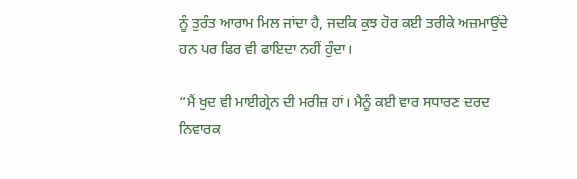ਨੂੰ ਤੁਰੰਤ ਆਰਾਮ ਮਿਲ ਜਾਂਦਾ ਹੈ, ਜਦਕਿ ਕੁਝ ਹੋਰ ਕਈ ਤਰੀਕੇ ਅਜ਼ਮਾਉਂਦੇ ਹਨ ਪਰ ਫਿਰ ਵੀ ਫਾਇਦਾ ਨਹੀਂ ਹੁੰਦਾ।

“ਮੈਂ ਖੁਦ ਵੀ ਮਾਈਗ੍ਰੇਨ ਦੀ ਮਰੀਜ਼ ਹਾਂ। ਮੈਨੂੰ ਕਈ ਵਾਰ ਸਧਾਰਣ ਦਰਦ ਨਿਵਾਰਕ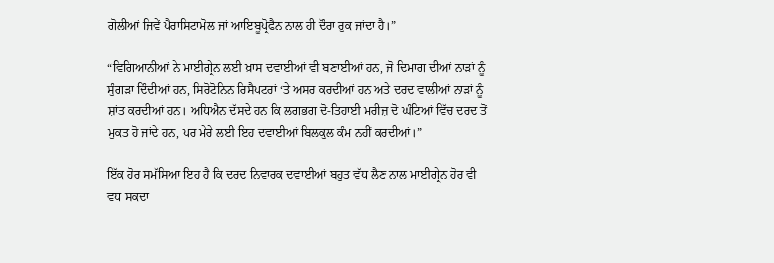ਗੋਲੀਆਂ ਜਿਵੇਂ ਪੈਰਾਸਿਟਾਮੋਲ ਜਾਂ ਆਇਬੂਪ੍ਰੋਫੈਨ ਨਾਲ ਹੀ ਦੌਰਾ ਰੁਕ ਜਾਂਦਾ ਹੈ।”

“ਵਿਗਿਆਨੀਆਂ ਨੇ ਮਾਈਗ੍ਰੇਨ ਲਈ ਖ਼ਾਸ ਦਵਾਈਆਂ ਵੀ ਬਣਾਈਆਂ ਹਨ, ਜੋ ਦਿਮਾਗ ਦੀਆਂ ਨਾੜਾਂ ਨੂੰ ਸੁੰਗੜਾ ਦਿੰਦੀਆਂ ਹਨ, ਸਿਰੋਟੋਨਿਨ ਰਿਸੈਪਟਰਾਂ ‘ਤੇ ਅਸਰ ਕਰਦੀਆਂ ਹਨ ਅਤੇ ਦਰਦ ਵਾਲੀਆਂ ਨਾੜਾਂ ਨੂੰ ਸ਼ਾਂਤ ਕਰਦੀਆਂ ਹਨ। ਅਧਿਐਨ ਦੱਸਦੇ ਹਨ ਕਿ ਲਗਭਗ ਦੋ-ਤਿਹਾਈ ਮਰੀਜ਼ ਦੋ ਘੰਟਿਆਂ ਵਿੱਚ ਦਰਦ ਤੋਂ ਮੁਕਤ ਹੋ ਜਾਂਦੇ ਹਨ, ਪਰ ਮੇਰੇ ਲਈ ਇਹ ਦਵਾਈਆਂ ਬਿਲਕੁਲ ਕੰਮ ਨਹੀਂ ਕਰਦੀਆਂ।”

ਇੱਕ ਹੋਰ ਸਮੱਸਿਆ ਇਹ ਹੈ ਕਿ ਦਰਦ ਨਿਵਾਰਕ ਦਵਾਈਆਂ ਬਹੁਤ ਵੱਧ ਲੈਣ ਨਾਲ ਮਾਈਗ੍ਰੇਨ ਹੋਰ ਵੀ ਵਧ ਸਕਦਾ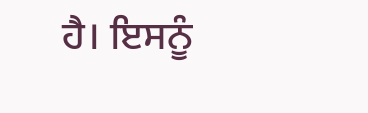ਹੈ। ਇਸਨੂੰ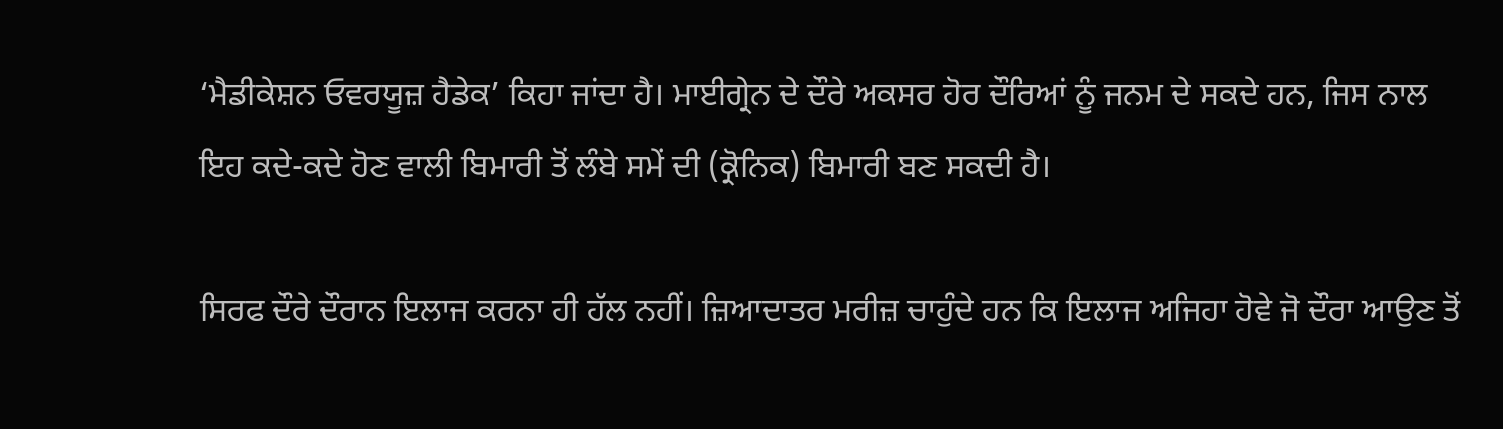‘ਮੈਡੀਕੇਸ਼ਨ ਓਵਰਯੂਜ਼ ਹੈਡੇਕ’ ਕਿਹਾ ਜਾਂਦਾ ਹੈ। ਮਾਈਗ੍ਰੇਨ ਦੇ ਦੌਰੇ ਅਕਸਰ ਹੋਰ ਦੌਰਿਆਂ ਨੂੰ ਜਨਮ ਦੇ ਸਕਦੇ ਹਨ, ਜਿਸ ਨਾਲ ਇਹ ਕਦੇ-ਕਦੇ ਹੋਣ ਵਾਲੀ ਬਿਮਾਰੀ ਤੋਂ ਲੰਬੇ ਸਮੇਂ ਦੀ (ਕ੍ਰੋਨਿਕ) ਬਿਮਾਰੀ ਬਣ ਸਕਦੀ ਹੈ।

ਸਿਰਫ ਦੌਰੇ ਦੌਰਾਨ ਇਲਾਜ ਕਰਨਾ ਹੀ ਹੱਲ ਨਹੀਂ। ਜ਼ਿਆਦਾਤਰ ਮਰੀਜ਼ ਚਾਹੁੰਦੇ ਹਨ ਕਿ ਇਲਾਜ ਅਜਿਹਾ ਹੋਵੇ ਜੋ ਦੌਰਾ ਆਉਣ ਤੋਂ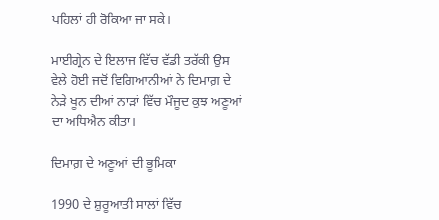ਪਹਿਲਾਂ ਹੀ ਰੋਕਿਆ ਜਾ ਸਕੇ।

ਮਾਈਗ੍ਰੇਨ ਦੇ ਇਲਾਜ ਵਿੱਚ ਵੱਡੀ ਤਰੱਕੀ ਉਸ ਵੇਲੇ ਹੋਈ ਜਦੋਂ ਵਿਗਿਆਨੀਆਂ ਨੇ ਦਿਮਾਗ਼ ਦੇ ਨੇੜੇ ਖੂਨ ਦੀਆਂ ਨਾੜਾਂ ਵਿੱਚ ਮੌਜੂਦ ਕੁਝ ਅਣੂਆਂ ਦਾ ਅਧਿਐਨ ਕੀਤਾ।

ਦਿਮਾਗ਼ ਦੇ ਅਣੂਆਂ ਦੀ ਭੂਮਿਕਾ

1990 ਦੇ ਸ਼ੁਰੂਆਤੀ ਸਾਲਾਂ ਵਿੱਚ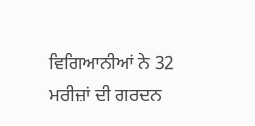ਵਿਗਿਆਨੀਆਂ ਨੇ 32 ਮਰੀਜ਼ਾਂ ਦੀ ਗਰਦਨ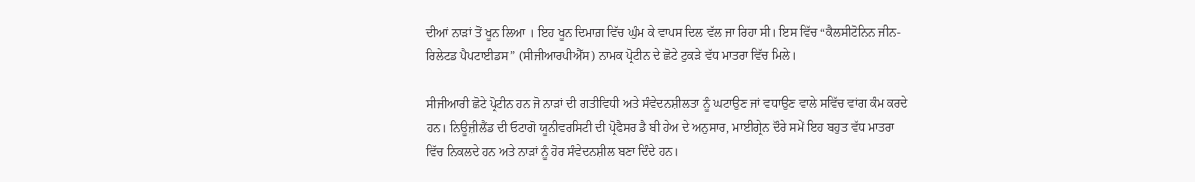ਦੀਆਂ ਨਾੜਾਂ ਤੋਂ ਖੂਨ ਲਿਆ । ਇਹ ਖੂਨ ਦਿਮਾਗ਼ ਵਿੱਚ ਘੁੰਮ ਕੇ ਵਾਪਸ ਦਿਲ ਵੱਲ ਜਾ ਰਿਹਾ ਸੀ। ਇਸ ਵਿੱਚ “ਕੈਲਸੀਟੋਨਿਨ ਜੀਨ-ਰਿਲੇਟਡ ਪੈਪਟਾਈਡਸ” (ਸੀਜੀਆਰਪੀਐੱਸ) ਨਾਮਕ ਪ੍ਰੋਟੀਨ ਦੇ ਛੋਟੇ ਟੁਕੜੇ ਵੱਧ ਮਾਤਰਾ ਵਿੱਚ ਮਿਲੇ।

ਸੀਜੀਆਰੀ ਛੋਟੇ ਪ੍ਰੋਟੀਨ ਹਨ ਜੋ ਨਾੜਾਂ ਦੀ ਗਤੀਵਿਧੀ ਅਤੇ ਸੰਵੇਦਨਸ਼ੀਲਤਾ ਨੂੰ ਘਟਾਉਣ ਜਾਂ ਵਧਾਉਣ ਵਾਲੇ ਸਵਿੱਚ ਵਾਂਗ ਕੰਮ ਕਰਦੇ ਹਨ। ਨਿਊਜ਼ੀਲੈਂਡ ਦੀ ਓਟਾਗੋ ਯੂਨੀਵਰਸਿਟੀ ਦੀ ਪ੍ਰੋਫੈਸਰ ਡੈ ਬੀ ਹੇਅ ਦੇ ਅਨੁਸਾਰ, ਮਾਈਗ੍ਰੇਨ ਦੌਰੇ ਸਮੇਂ ਇਹ ਬਹੁਤ ਵੱਧ ਮਾਤਰਾ ਵਿੱਚ ਨਿਕਲਦੇ ਹਨ ਅਤੇ ਨਾੜਾਂ ਨੂੰ ਹੋਰ ਸੰਵੇਦਨਸ਼ੀਲ ਬਣਾ ਦਿੰਦੇ ਹਨ।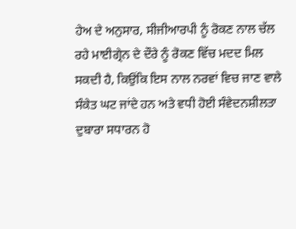ਹੇਅ ਦੇ ਅਨੁਸਾਰ, ਸੀਜੀਆਰਪੀ ਨੂੰ ਰੋਕਣ ਨਾਲ ਚੱਲ ਰਹੇ ਮਾਈਗ੍ਰੇਨ ਦੇ ਦੌਰੇ ਨੂੰ ਰੋਕਣ ਵਿੱਚ ਮਦਦ ਮਿਲ ਸਕਦੀ ਹੈ, ਕਿਉਂਕਿ ਇਸ ਨਾਲ ਨਰਵਾਂ ਵਿਚ ਜਾਣ ਵਾਲੇ ਸੰਕੇਤ ਘਟ ਜਾਂਦੇ ਹਨ ਅਤੇ ਵਧੀ ਹੋਈ ਸੰਵੇਦਨਸ਼ੀਲਤਾ ਦੁਬਾਰਾ ਸਧਾਰਨ ਹੋ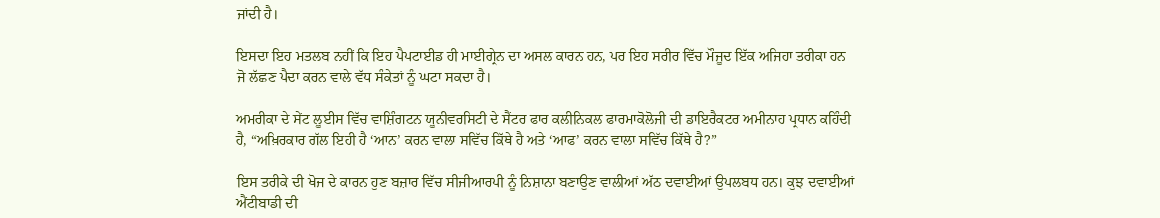ਜਾਂਦੀ ਹੈ।

ਇਸਦਾ ਇਹ ਮਤਲਬ ਨਹੀਂ ਕਿ ਇਹ ਪੈਪਟਾਈਡ ਹੀ ਮਾਈਗ੍ਰੇਨ ਦਾ ਅਸਲ ਕਾਰਨ ਹਨ, ਪਰ ਇਹ ਸਰੀਰ ਵਿੱਚ ਮੌਜੂਦ ਇੱਕ ਅਜਿਹਾ ਤਰੀਕਾ ਹਨ ਜੋ ਲੱਛਣ ਪੈਦਾ ਕਰਨ ਵਾਲੇ ਵੱਧ ਸੰਕੇਤਾਂ ਨੂੰ ਘਟਾ ਸਕਦਾ ਹੈ।

ਅਮਰੀਕਾ ਦੇ ਸੇਂਟ ਲੂਈਸ ਵਿੱਚ ਵਾਸ਼ਿੰਗਟਨ ਯੂਨੀਵਰਸਿਟੀ ਦੇ ਸੈਂਟਰ ਫਾਰ ਕਲੀਨਿਕਲ ਫਾਰਮਾਕੋਲੋਜੀ ਦੀ ਡਾਇਰੈਕਟਰ ਅਮੀਨਾਹ ਪ੍ਰਧਾਨ ਕਹਿੰਦੀ ਹੈ, “ਅਖ਼ਿਰਕਾਰ ਗੱਲ ਇਹੀ ਹੈ ‘ਆਨ’ ਕਰਨ ਵਾਲਾ ਸਵਿੱਚ ਕਿੱਥੇ ਹੈ ਅਤੇ ‘ਆਫ’ ਕਰਨ ਵਾਲਾ ਸਵਿੱਚ ਕਿੱਥੇ ਹੈ?”

ਇਸ ਤਰੀਕੇ ਦੀ ਖੋਜ ਦੇ ਕਾਰਨ ਹੁਣ ਬਜ਼ਾਰ ਵਿੱਚ ਸੀਜੀਆਰਪੀ ਨੂੰ ਨਿਸ਼ਾਨਾ ਬਣਾਉਣ ਵਾਲੀਆਂ ਅੱਠ ਦਵਾਈਆਂ ਉਪਲਬਧ ਹਨ। ਕੁਝ ਦਵਾਈਆਂ ਐਂਟੀਬਾਡੀ ਦੀ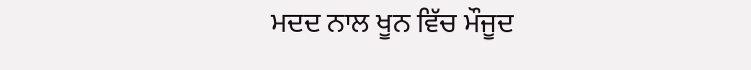ਮਦਦ ਨਾਲ ਖੂਨ ਵਿੱਚ ਮੌਜੂਦ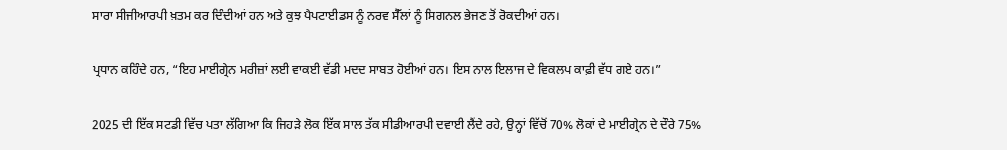ਸਾਰਾ ਸੀਜੀਆਰਪੀ ਖ਼ਤਮ ਕਰ ਦਿੰਦੀਆਂ ਹਨ ਅਤੇ ਕੁਝ ਪੈਪਟਾਈਡਸ ਨੂੰ ਨਰਵ ਸੈੱਲਾਂ ਨੂੰ ਸਿਗਨਲ ਭੇਜਣ ਤੋਂ ਰੋਕਦੀਆਂ ਹਨ।

ਪ੍ਰਧਾਨ ਕਹਿੰਦੇ ਹਨ, “ਇਹ ਮਾਈਗ੍ਰੇਨ ਮਰੀਜ਼ਾਂ ਲਈ ਵਾਕਈ ਵੱਡੀ ਮਦਦ ਸਾਬਤ ਹੋਈਆਂ ਹਨ। ਇਸ ਨਾਲ ਇਲਾਜ ਦੇ ਵਿਕਲਪ ਕਾਫ਼ੀ ਵੱਧ ਗਏ ਹਨ।”

2025 ਦੀ ਇੱਕ ਸਟਡੀ ਵਿੱਚ ਪਤਾ ਲੱਗਿਆ ਕਿ ਜਿਹੜੇ ਲੋਕ ਇੱਕ ਸਾਲ ਤੱਕ ਸੀਡੀਆਰਪੀ ਦਵਾਈ ਲੈਂਦੇ ਰਹੇ, ਉਨ੍ਹਾਂ ਵਿੱਚੋਂ 70% ਲੋਕਾਂ ਦੇ ਮਾਈਗ੍ਰੇਨ ਦੇ ਦੌਰੇ 75%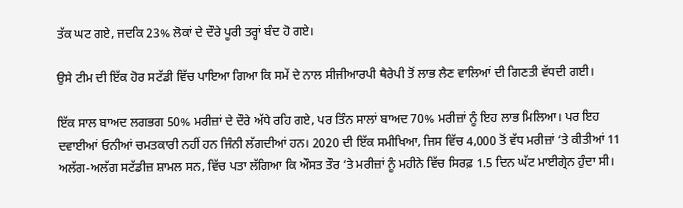ਤੱਕ ਘਟ ਗਏ, ਜਦਕਿ 23% ਲੋਕਾਂ ਦੇ ਦੌਰੇ ਪੂਰੀ ਤਰ੍ਹਾਂ ਬੰਦ ਹੋ ਗਏ।

ਉਸੇ ਟੀਮ ਦੀ ਇੱਕ ਹੋਰ ਸਟੱਡੀ ਵਿੱਚ ਪਾਇਆ ਗਿਆ ਕਿ ਸਮੇਂ ਦੇ ਨਾਲ ਸੀਜੀਆਰਪੀ ਥੈਰੇਪੀ ਤੋਂ ਲਾਭ ਲੈਣ ਵਾਲਿਆਂ ਦੀ ਗਿਣਤੀ ਵੱਧਦੀ ਗਈ।

ਇੱਕ ਸਾਲ ਬਾਅਦ ਲਗਭਗ 50% ਮਰੀਜ਼ਾਂ ਦੇ ਦੌਰੇ ਅੱਧੇ ਰਹਿ ਗਏ, ਪਰ ਤਿੰਨ ਸਾਲਾਂ ਬਾਅਦ 70% ਮਰੀਜ਼ਾਂ ਨੂੰ ਇਹ ਲਾਭ ਮਿਲਿਆ। ਪਰ ਇਹ ਦਵਾਈਆਂ ਓਨੀਆਂ ਚਮਤਕਾਰੀ ਨਹੀਂ ਹਨ ਜਿੰਨੀ ਲੱਗਦੀਆਂ ਹਨ। 2020 ਦੀ ਇੱਕ ਸਮੀਖਿਆ, ਜਿਸ ਵਿੱਚ 4,000 ਤੋਂ ਵੱਧ ਮਰੀਜ਼ਾਂ ‘ਤੇ ਕੀਤੀਆਂ 11 ਅਲੱਗ-ਅਲੱਗ ਸਟੱਡੀਜ਼ ਸ਼ਾਮਲ ਸਨ, ਵਿੱਚ ਪਤਾ ਲੱਗਿਆ ਕਿ ਔਸਤ ਤੌਰ ‘ਤੇ ਮਰੀਜ਼ਾਂ ਨੂੰ ਮਹੀਨੇ ਵਿੱਚ ਸਿਰਫ਼ 1.5 ਦਿਨ ਘੱਟ ਮਾਈਗ੍ਰੇਨ ਹੁੰਦਾ ਸੀ।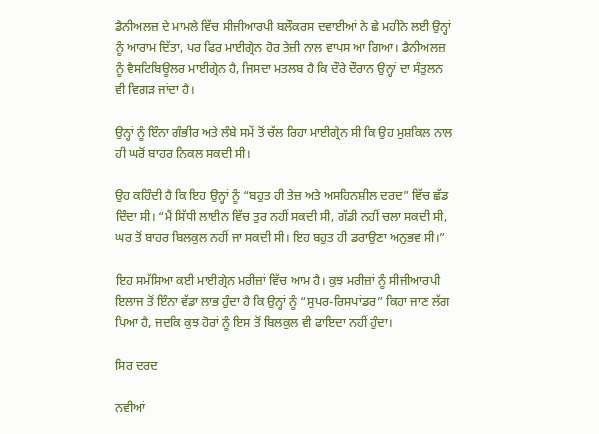ਡੈਨੀਅਲਜ਼ ਦੇ ਮਾਮਲੇ ਵਿੱਚ ਸੀਜੀਆਰਪੀ ਬਲੌਕਰਸ ਦਵਾਈਆਂ ਨੇ ਛੇ ਮਹੀਨੇ ਲਈ ਉਨ੍ਹਾਂ ਨੂੰ ਆਰਾਮ ਦਿੱਤਾ, ਪਰ ਫਿਰ ਮਾਈਗ੍ਰੇਨ ਹੋਰ ਤੇਜ਼ੀ ਨਾਲ ਵਾਪਸ ਆ ਗਿਆ। ਡੈਨੀਅਲਜ਼ ਨੂੰ ਵੈਸਟਿਬਿਊਲਰ ਮਾਈਗ੍ਰੇਨ ਹੈ, ਜਿਸਦਾ ਮਤਲਬ ਹੈ ਕਿ ਦੌਰੇ ਦੌਰਾਨ ਉਨ੍ਹਾਂ ਦਾ ਸੰਤੁਲਨ ਵੀ ਵਿਗੜ ਜਾਂਦਾ ਹੈ।

ਉਨ੍ਹਾਂ ਨੂੰ ਇੰਨਾ ਗੰਭੀਰ ਅਤੇ ਲੰਬੇ ਸਮੇਂ ਤੋਂ ਚੱਲ ਰਿਹਾ ਮਾਈਗ੍ਰੇਨ ਸੀ ਕਿ ਉਹ ਮੁਸ਼ਕਿਲ ਨਾਲ ਹੀ ਘਰੋਂ ਬਾਹਰ ਨਿਕਲ ਸਕਦੀ ਸੀ।

ਉਹ ਕਹਿੰਦੀ ਹੈ ਕਿ ਇਹ ਉਨ੍ਹਾਂ ਨੂੰ “ਬਹੁਤ ਹੀ ਤੇਜ਼ ਅਤੇ ਅਸਹਿਨਸ਼ੀਲ ਦਰਦ” ਵਿੱਚ ਛੱਡ ਦਿੰਦਾ ਸੀ। “ਮੈਂ ਸਿੱਧੀ ਲਾਈਨ ਵਿੱਚ ਤੁਰ ਨਹੀਂ ਸਕਦੀ ਸੀ, ਗੱਡੀ ਨਹੀਂ ਚਲਾ ਸਕਦੀ ਸੀ, ਘਰ ਤੋਂ ਬਾਹਰ ਬਿਲਕੁਲ ਨਹੀਂ ਜਾ ਸਕਦੀ ਸੀ। ਇਹ ਬਹੁਤ ਹੀ ਡਰਾਉਣਾ ਅਨੁਭਵ ਸੀ।”

ਇਹ ਸਮੱਸਿਆ ਕਈ ਮਾਈਗ੍ਰੇਨ ਮਰੀਜ਼ਾਂ ਵਿੱਚ ਆਮ ਹੈ। ਕੁਝ ਮਰੀਜ਼ਾਂ ਨੂੰ ਸੀਜੀਆਰਪੀ ਇਲਾਜ ਤੋਂ ਇੰਨਾ ਵੱਡਾ ਲਾਭ ਹੁੰਦਾ ਹੈ ਕਿ ਉਨ੍ਹਾਂ ਨੂੰ “ਸੁਪਰ-ਰਿਸਪਾਂਡਰ” ਕਿਹਾ ਜਾਣ ਲੱਗ ਪਿਆ ਹੈ, ਜਦਕਿ ਕੁਝ ਹੋਰਾਂ ਨੂੰ ਇਸ ਤੋਂ ਬਿਲਕੁਲ ਵੀ ਫਾਇਦਾ ਨਹੀਂ ਹੁੰਦਾ।

ਸਿਰ ਦਰਦ

ਨਵੀਆਂ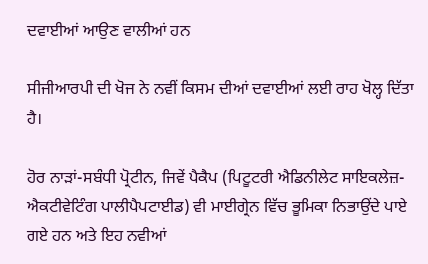ਦਵਾਈਆਂ ਆਉਣ ਵਾਲੀਆਂ ਹਨ

ਸੀਜੀਆਰਪੀ ਦੀ ਖੋਜ ਨੇ ਨਵੀਂ ਕਿਸਮ ਦੀਆਂ ਦਵਾਈਆਂ ਲਈ ਰਾਹ ਖੋਲ੍ਹ ਦਿੱਤਾ ਹੈ।

ਹੋਰ ਨਾੜਾਂ-ਸਬੰਧੀ ਪ੍ਰੋਟੀਨ, ਜਿਵੇਂ ਪੈਕੈਪ (ਪਿਟੂਟਰੀ ਐਡਿਨੀਲੇਟ ਸਾਇਕਲੇਜ਼-ਐਕਟੀਵੇਟਿੰਗ ਪਾਲੀਪੈਪਟਾਈਡ) ਵੀ ਮਾਈਗ੍ਰੇਨ ਵਿੱਚ ਭੂਮਿਕਾ ਨਿਭਾਉਂਦੇ ਪਾਏ ਗਏ ਹਨ ਅਤੇ ਇਹ ਨਵੀਆਂ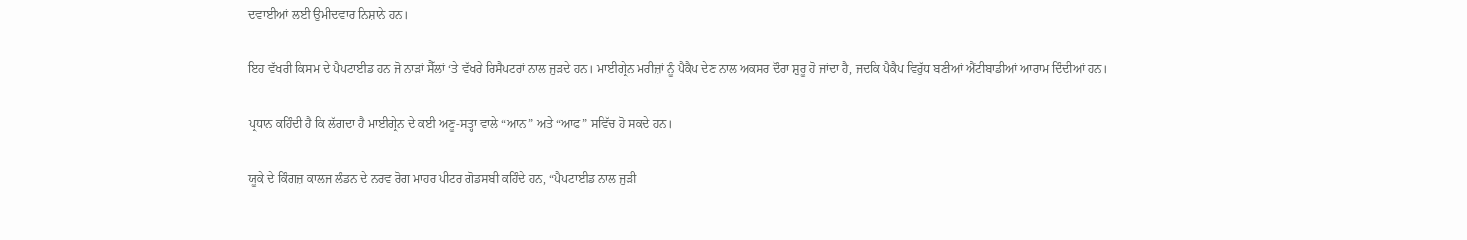ਦਵਾਈਆਂ ਲਈ ਉਮੀਦਵਾਰ ਨਿਸ਼ਾਨੇ ਹਨ।

ਇਹ ਵੱਖਰੀ ਕਿਸਮ ਦੇ ਪੈਪਟਾਈਡ ਹਨ ਜੋ ਨਾੜਾਂ ਸੈੱਲਾਂ ‘ਤੇ ਵੱਖਰੇ ਰਿਸੈਪਟਰਾਂ ਨਾਲ ਜੁੜਦੇ ਹਨ। ਮਾਈਗ੍ਰੇਨ ਮਰੀਜ਼ਾਂ ਨੂੰ ਪੈਕੈਪ ਦੇਣ ਨਾਲ ਅਕਸਰ ਦੌਰਾ ਸ਼ੁਰੂ ਹੋ ਜਾਂਦਾ ਹੈ, ਜਦਕਿ ਪੈਕੈਪ ਵਿਰੁੱਧ ਬਣੀਆਂ ਐਂਟੀਬਾਡੀਆਂ ਆਰਾਮ ਦਿੰਦੀਆਂ ਹਨ।

ਪ੍ਰਧਾਨ ਕਹਿੰਦੀ ਹੈ ਕਿ ਲੱਗਦਾ ਹੈ ਮਾਈਗ੍ਰੇਨ ਦੇ ਕਈ ਅਣੂ-ਸਤ੍ਹਾ ਵਾਲੇ “ਆਨ” ਅਤੇ “ਆਫ” ਸਵਿੱਚ ਹੋ ਸਕਦੇ ਹਨ।

ਯੂਕੇ ਦੇ ਕਿੰਗਜ਼ ਕਾਲਜ ਲੰਡਨ ਦੇ ਨਰਵ ਰੋਗ ਮਾਹਰ ਪੀਟਰ ਗੋਡਸਬੀ ਕਹਿੰਦੇ ਹਨ, “ਪੈਪਟਾਈਡ ਨਾਲ ਜੁੜੀ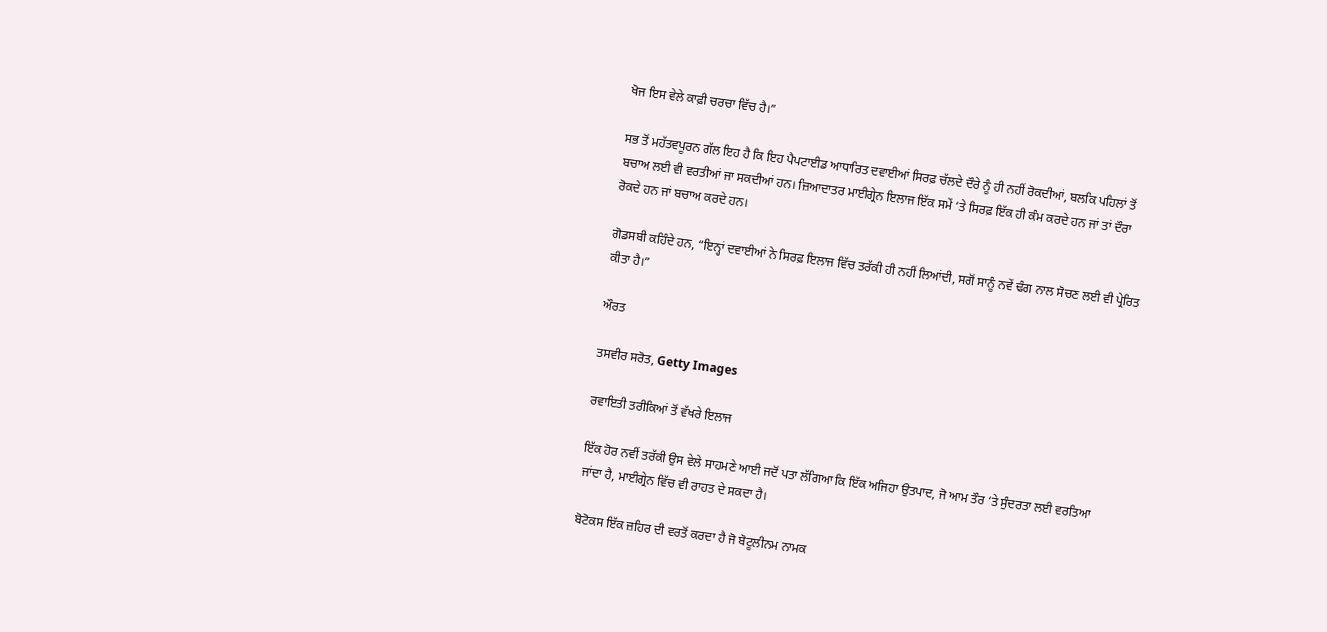ਖੋਜ ਇਸ ਵੇਲੇ ਕਾਫ਼ੀ ਚਰਚਾ ਵਿੱਚ ਹੈ।”

ਸਭ ਤੋਂ ਮਹੱਤਵਪੂਰਨ ਗੱਲ ਇਹ ਹੈ ਕਿ ਇਹ ਪੈਪਟਾਈਡ ਆਧਾਰਿਤ ਦਵਾਈਆਂ ਸਿਰਫ਼ ਚੱਲਦੇ ਦੌਰੇ ਨੂੰ ਹੀ ਨਹੀਂ ਰੋਕਦੀਆਂ, ਬਲਕਿ ਪਹਿਲਾਂ ਤੋਂ ਬਚਾਅ ਲਈ ਵੀ ਵਰਤੀਆਂ ਜਾ ਸਕਦੀਆਂ ਹਨ। ਜ਼ਿਆਦਾਤਰ ਮਾਈਗ੍ਰੇਨ ਇਲਾਜ ਇੱਕ ਸਮੇਂ ‘ਤੇ ਸਿਰਫ਼ ਇੱਕ ਹੀ ਕੰਮ ਕਰਦੇ ਹਨ ਜਾਂ ਤਾਂ ਦੌਰਾ ਰੋਕਦੇ ਹਨ ਜਾਂ ਬਚਾਅ ਕਰਦੇ ਹਨ।

ਗੋਡਸਬੀ ਕਹਿੰਦੇ ਹਨ, “ਇਨ੍ਹਾਂ ਦਵਾਈਆਂ ਨੇ ਸਿਰਫ਼ ਇਲਾਜ ਵਿੱਚ ਤਰੱਕੀ ਹੀ ਨਹੀਂ ਲਿਆਂਦੀ, ਸਗੋਂ ਸਾਨੂੰ ਨਵੇਂ ਢੰਗ ਨਾਲ ਸੋਚਣ ਲਈ ਵੀ ਪ੍ਰੇਰਿਤ ਕੀਤਾ ਹੈ।”

ਔਰਤ

ਤਸਵੀਰ ਸਰੋਤ, Getty Images

ਰਵਾਇਤੀ ਤਰੀਕਿਆਂ ਤੋਂ ਵੱਖਰੇ ਇਲਾਜ

ਇੱਕ ਹੋਰ ਨਵੀਂ ਤਰੱਕੀ ਉਸ ਵੇਲੇ ਸਾਹਮਣੇ ਆਈ ਜਦੋਂ ਪਤਾ ਲੱਗਿਆ ਕਿ ਇੱਕ ਅਜਿਹਾ ਉਤਪਾਦ, ਜੋ ਆਮ ਤੌਰ ‘ਤੇ ਸੁੰਦਰਤਾ ਲਈ ਵਰਤਿਆ ਜਾਂਦਾ ਹੈ, ਮਾਈਗ੍ਰੇਨ ਵਿੱਚ ਵੀ ਰਾਹਤ ਦੇ ਸਕਦਾ ਹੈ।

ਬੋਟੋਕਸ ਇੱਕ ਜ਼ਹਿਰ ਦੀ ਵਰਤੋਂ ਕਰਦਾ ਹੈ ਜੋ ਬੋਟੂਲੀਨਮ ਨਾਮਕ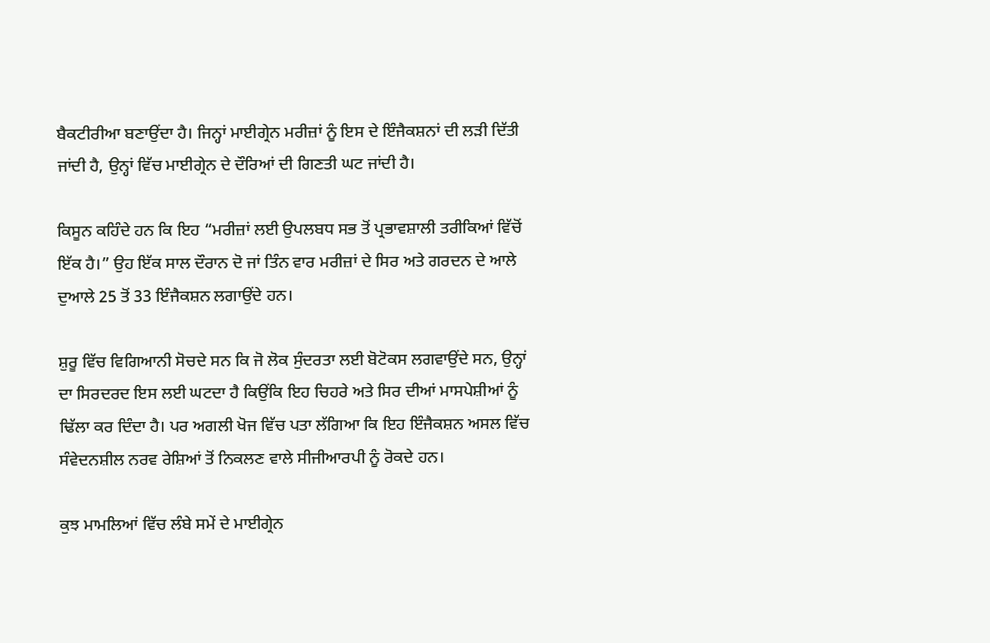ਬੈਕਟੀਰੀਆ ਬਣਾਉਂਦਾ ਹੈ। ਜਿਨ੍ਹਾਂ ਮਾਈਗ੍ਰੇਨ ਮਰੀਜ਼ਾਂ ਨੂੰ ਇਸ ਦੇ ਇੰਜੈਕਸ਼ਨਾਂ ਦੀ ਲੜੀ ਦਿੱਤੀ ਜਾਂਦੀ ਹੈ, ਉਨ੍ਹਾਂ ਵਿੱਚ ਮਾਈਗ੍ਰੇਨ ਦੇ ਦੌਰਿਆਂ ਦੀ ਗਿਣਤੀ ਘਟ ਜਾਂਦੀ ਹੈ।

ਕਿਸੂਨ ਕਹਿੰਦੇ ਹਨ ਕਿ ਇਹ “ਮਰੀਜ਼ਾਂ ਲਈ ਉਪਲਬਧ ਸਭ ਤੋਂ ਪ੍ਰਭਾਵਸ਼ਾਲੀ ਤਰੀਕਿਆਂ ਵਿੱਚੋਂ ਇੱਕ ਹੈ।” ਉਹ ਇੱਕ ਸਾਲ ਦੌਰਾਨ ਦੋ ਜਾਂ ਤਿੰਨ ਵਾਰ ਮਰੀਜ਼ਾਂ ਦੇ ਸਿਰ ਅਤੇ ਗਰਦਨ ਦੇ ਆਲੇ ਦੁਆਲੇ 25 ਤੋਂ 33 ਇੰਜੈਕਸ਼ਨ ਲਗਾਉਂਦੇ ਹਨ।

ਸ਼ੁਰੂ ਵਿੱਚ ਵਿਗਿਆਨੀ ਸੋਚਦੇ ਸਨ ਕਿ ਜੋ ਲੋਕ ਸੁੰਦਰਤਾ ਲਈ ਬੋਟੋਕਸ ਲਗਵਾਉਂਦੇ ਸਨ, ਉਨ੍ਹਾਂ ਦਾ ਸਿਰਦਰਦ ਇਸ ਲਈ ਘਟਦਾ ਹੈ ਕਿਉਂਕਿ ਇਹ ਚਿਹਰੇ ਅਤੇ ਸਿਰ ਦੀਆਂ ਮਾਸਪੇਸ਼ੀਆਂ ਨੂੰ ਢਿੱਲਾ ਕਰ ਦਿੰਦਾ ਹੈ। ਪਰ ਅਗਲੀ ਖੋਜ ਵਿੱਚ ਪਤਾ ਲੱਗਿਆ ਕਿ ਇਹ ਇੰਜੈਕਸ਼ਨ ਅਸਲ ਵਿੱਚ ਸੰਵੇਦਨਸ਼ੀਲ ਨਰਵ ਰੇਸ਼ਿਆਂ ਤੋਂ ਨਿਕਲਣ ਵਾਲੇ ਸੀਜੀਆਰਪੀ ਨੂੰ ਰੋਕਦੇ ਹਨ।

ਕੁਝ ਮਾਮਲਿਆਂ ਵਿੱਚ ਲੰਬੇ ਸਮੇਂ ਦੇ ਮਾਈਗ੍ਰੇਨ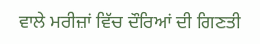ਵਾਲੇ ਮਰੀਜ਼ਾਂ ਵਿੱਚ ਦੌਰਿਆਂ ਦੀ ਗਿਣਤੀ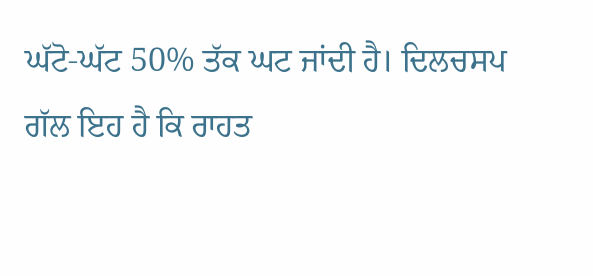ਘੱਟੋ-ਘੱਟ 50% ਤੱਕ ਘਟ ਜਾਂਦੀ ਹੈ। ਦਿਲਚਸਪ ਗੱਲ ਇਹ ਹੈ ਕਿ ਰਾਹਤ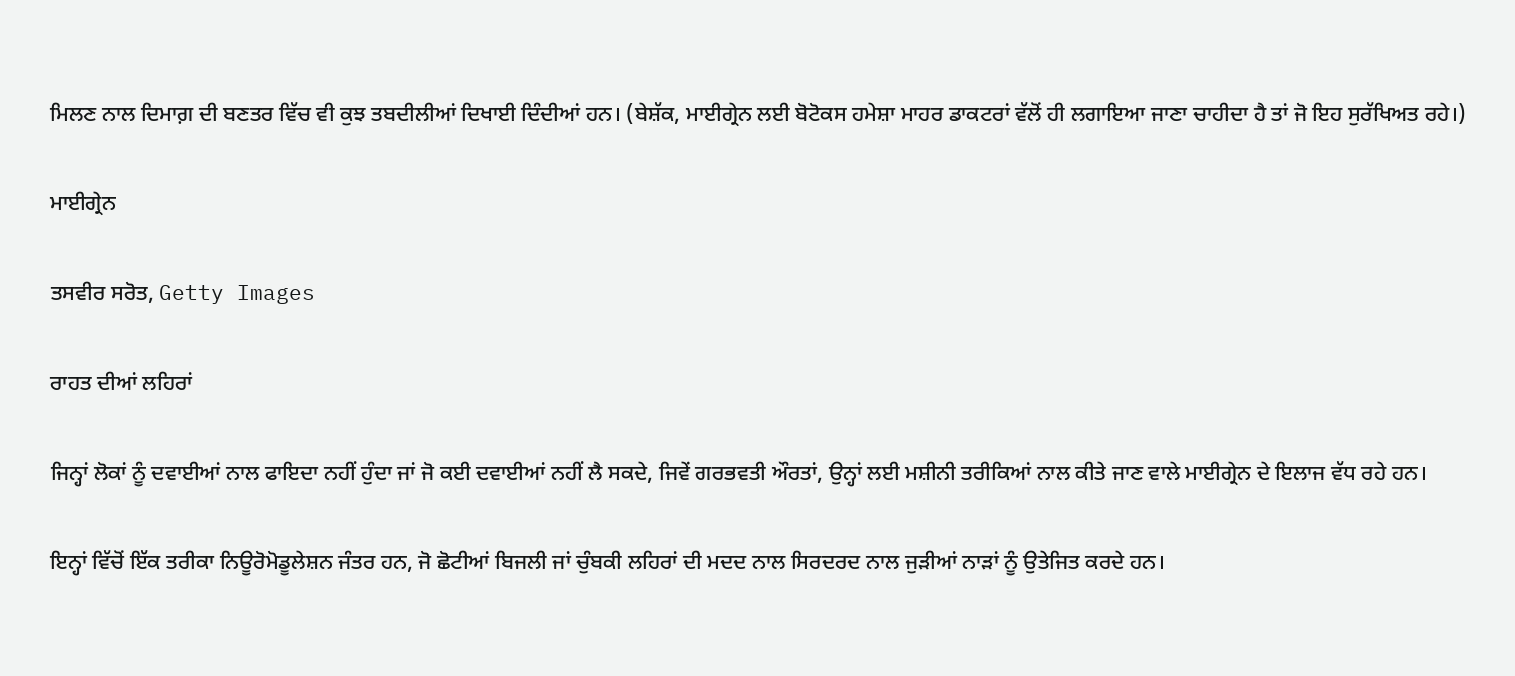ਮਿਲਣ ਨਾਲ ਦਿਮਾਗ਼ ਦੀ ਬਣਤਰ ਵਿੱਚ ਵੀ ਕੁਝ ਤਬਦੀਲੀਆਂ ਦਿਖਾਈ ਦਿੰਦੀਆਂ ਹਨ। (ਬੇਸ਼ੱਕ, ਮਾਈਗ੍ਰੇਨ ਲਈ ਬੋਟੋਕਸ ਹਮੇਸ਼ਾ ਮਾਹਰ ਡਾਕਟਰਾਂ ਵੱਲੋਂ ਹੀ ਲਗਾਇਆ ਜਾਣਾ ਚਾਹੀਦਾ ਹੈ ਤਾਂ ਜੋ ਇਹ ਸੁਰੱਖਿਅਤ ਰਹੇ।)

ਮਾਈਗ੍ਰੇਨ

ਤਸਵੀਰ ਸਰੋਤ, Getty Images

ਰਾਹਤ ਦੀਆਂ ਲਹਿਰਾਂ

ਜਿਨ੍ਹਾਂ ਲੋਕਾਂ ਨੂੰ ਦਵਾਈਆਂ ਨਾਲ ਫਾਇਦਾ ਨਹੀਂ ਹੁੰਦਾ ਜਾਂ ਜੋ ਕਈ ਦਵਾਈਆਂ ਨਹੀਂ ਲੈ ਸਕਦੇ, ਜਿਵੇਂ ਗਰਭਵਤੀ ਔਰਤਾਂ, ਉਨ੍ਹਾਂ ਲਈ ਮਸ਼ੀਨੀ ਤਰੀਕਿਆਂ ਨਾਲ ਕੀਤੇ ਜਾਣ ਵਾਲੇ ਮਾਈਗ੍ਰੇਨ ਦੇ ਇਲਾਜ ਵੱਧ ਰਹੇ ਹਨ।

ਇਨ੍ਹਾਂ ਵਿੱਚੋਂ ਇੱਕ ਤਰੀਕਾ ਨਿਊਰੋਮੋਡੂਲੇਸ਼ਨ ਜੰਤਰ ਹਨ, ਜੋ ਛੋਟੀਆਂ ਬਿਜਲੀ ਜਾਂ ਚੁੰਬਕੀ ਲਹਿਰਾਂ ਦੀ ਮਦਦ ਨਾਲ ਸਿਰਦਰਦ ਨਾਲ ਜੁੜੀਆਂ ਨਾੜਾਂ ਨੂੰ ਉਤੇਜਿਤ ਕਰਦੇ ਹਨ।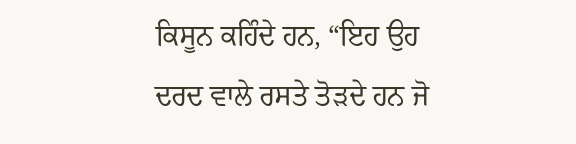ਕਿਸੂਨ ਕਹਿੰਦੇ ਹਨ, “ਇਹ ਉਹ ਦਰਦ ਵਾਲੇ ਰਸਤੇ ਤੋੜਦੇ ਹਨ ਜੋ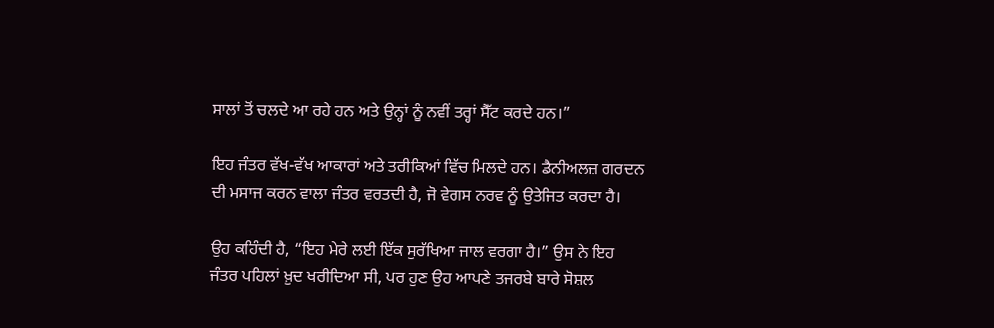ਸਾਲਾਂ ਤੋਂ ਚਲਦੇ ਆ ਰਹੇ ਹਨ ਅਤੇ ਉਨ੍ਹਾਂ ਨੂੰ ਨਵੀਂ ਤਰ੍ਹਾਂ ਸੈੱਟ ਕਰਦੇ ਹਨ।”

ਇਹ ਜੰਤਰ ਵੱਖ-ਵੱਖ ਆਕਾਰਾਂ ਅਤੇ ਤਰੀਕਿਆਂ ਵਿੱਚ ਮਿਲਦੇ ਹਨ। ਡੈਨੀਅਲਜ਼ ਗਰਦਨ ਦੀ ਮਸਾਜ ਕਰਨ ਵਾਲਾ ਜੰਤਰ ਵਰਤਦੀ ਹੈ, ਜੋ ਵੇਗਸ ਨਰਵ ਨੂੰ ਉਤੇਜਿਤ ਕਰਦਾ ਹੈ।

ਉਹ ਕਹਿੰਦੀ ਹੈ, “ਇਹ ਮੇਰੇ ਲਈ ਇੱਕ ਸੁਰੱਖਿਆ ਜਾਲ ਵਰਗਾ ਹੈ।” ਉਸ ਨੇ ਇਹ ਜੰਤਰ ਪਹਿਲਾਂ ਖ਼ੁਦ ਖਰੀਦਿਆ ਸੀ, ਪਰ ਹੁਣ ਉਹ ਆਪਣੇ ਤਜਰਬੇ ਬਾਰੇ ਸੋਸ਼ਲ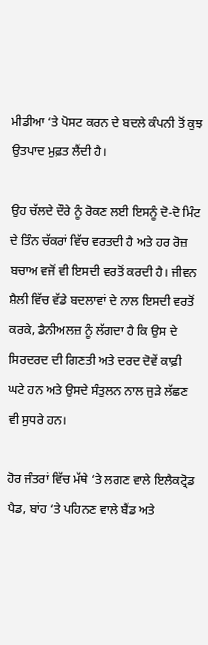ਮੀਡੀਆ ‘ਤੇ ਪੋਸਟ ਕਰਨ ਦੇ ਬਦਲੇ ਕੰਪਨੀ ਤੋਂ ਕੁਝ ਉਤਪਾਦ ਮੁਫ਼ਤ ਲੈਂਦੀ ਹੈ।

ਉਹ ਚੱਲਦੇ ਦੌਰੇ ਨੂੰ ਰੋਕਣ ਲਈ ਇਸਨੂੰ ਦੋ-ਦੋ ਮਿੰਟ ਦੇ ਤਿੰਨ ਚੱਕਰਾਂ ਵਿੱਚ ਵਰਤਦੀ ਹੈ ਅਤੇ ਹਰ ਰੋਜ਼ ਬਚਾਅ ਵਜੋਂ ਵੀ ਇਸਦੀ ਵਰਤੋਂ ਕਰਦੀ ਹੈ। ਜੀਵਨ ਸ਼ੈਲੀ ਵਿੱਚ ਵੱਡੇ ਬਦਲਾਵਾਂ ਦੇ ਨਾਲ ਇਸਦੀ ਵਰਤੋਂ ਕਰਕੇ, ਡੈਨੀਅਲਜ਼ ਨੂੰ ਲੱਗਦਾ ਹੈ ਕਿ ਉਸ ਦੇ ਸਿਰਦਰਦ ਦੀ ਗਿਣਤੀ ਅਤੇ ਦਰਦ ਦੋਵੇਂ ਕਾਫ਼ੀ ਘਟੇ ਹਨ ਅਤੇ ਉਸਦੇ ਸੰਤੁਲਨ ਨਾਲ ਜੁੜੇ ਲੱਛਣ ਵੀ ਸੁਧਰੇ ਹਨ।

ਹੋਰ ਜੰਤਰਾਂ ਵਿੱਚ ਮੱਥੇ ‘ਤੇ ਲਗਣ ਵਾਲੇ ਇਲੈਕਟ੍ਰੋਡ ਪੈਡ, ਬਾਂਹ ‘ਤੇ ਪਹਿਨਣ ਵਾਲੇ ਬੈਂਡ ਅਤੇ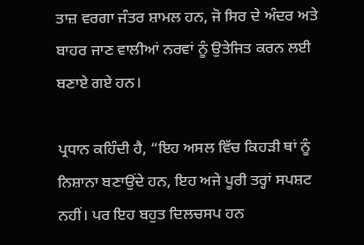ਤਾਜ਼ ਵਰਗਾ ਜੰਤਰ ਸ਼ਾਮਲ ਹਨ, ਜੋ ਸਿਰ ਦੇ ਅੰਦਰ ਅਤੇ ਬਾਹਰ ਜਾਣ ਵਾਲੀਆਂ ਨਰਵਾਂ ਨੂੰ ਉਤੇਜਿਤ ਕਰਨ ਲਈ ਬਣਾਏ ਗਏ ਹਨ।

ਪ੍ਰਧਾਨ ਕਹਿੰਦੀ ਹੈ, “ਇਹ ਅਸਲ ਵਿੱਚ ਕਿਹੜੀ ਥਾਂ ਨੂੰ ਨਿਸ਼ਾਨਾ ਬਣਾਉਂਦੇ ਹਨ, ਇਹ ਅਜੇ ਪੂਰੀ ਤਰ੍ਹਾਂ ਸਪਸ਼ਟ ਨਹੀਂ। ਪਰ ਇਹ ਬਹੁਤ ਦਿਲਚਸਪ ਹਨ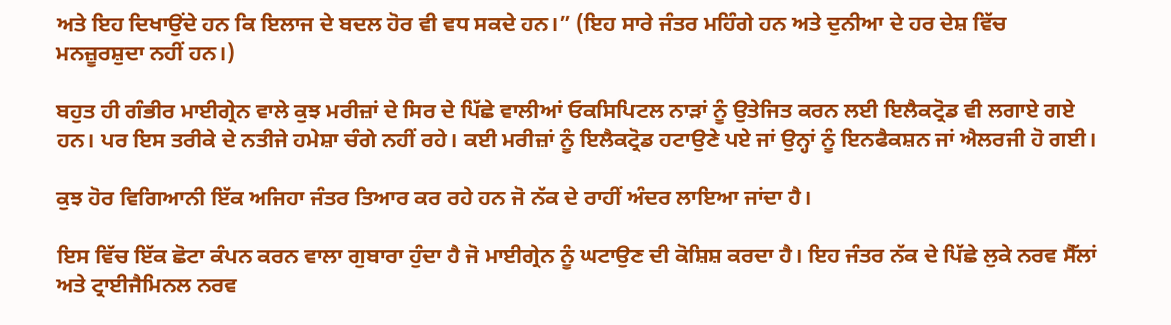ਅਤੇ ਇਹ ਦਿਖਾਉਂਦੇ ਹਨ ਕਿ ਇਲਾਜ ਦੇ ਬਦਲ ਹੋਰ ਵੀ ਵਧ ਸਕਦੇ ਹਨ।” (ਇਹ ਸਾਰੇ ਜੰਤਰ ਮਹਿੰਗੇ ਹਨ ਅਤੇ ਦੁਨੀਆ ਦੇ ਹਰ ਦੇਸ਼ ਵਿੱਚ ਮਨਜ਼ੂਰਸ਼ੁਦਾ ਨਹੀਂ ਹਨ।)

ਬਹੁਤ ਹੀ ਗੰਭੀਰ ਮਾਈਗ੍ਰੇਨ ਵਾਲੇ ਕੁਝ ਮਰੀਜ਼ਾਂ ਦੇ ਸਿਰ ਦੇ ਪਿੱਛੇ ਵਾਲੀਆਂ ਓਕਸਿਪਿਟਲ ਨਾੜਾਂ ਨੂੰ ਉਤੇਜਿਤ ਕਰਨ ਲਈ ਇਲੈਕਟ੍ਰੋਡ ਵੀ ਲਗਾਏ ਗਏ ਹਨ। ਪਰ ਇਸ ਤਰੀਕੇ ਦੇ ਨਤੀਜੇ ਹਮੇਸ਼ਾ ਚੰਗੇ ਨਹੀਂ ਰਹੇ। ਕਈ ਮਰੀਜ਼ਾਂ ਨੂੰ ਇਲੈਕਟ੍ਰੋਡ ਹਟਾਉਣੇ ਪਏ ਜਾਂ ਉਨ੍ਹਾਂ ਨੂੰ ਇਨਫੈਕਸ਼ਨ ਜਾਂ ਐਲਰਜੀ ਹੋ ਗਈ।

ਕੁਝ ਹੋਰ ਵਿਗਿਆਨੀ ਇੱਕ ਅਜਿਹਾ ਜੰਤਰ ਤਿਆਰ ਕਰ ਰਹੇ ਹਨ ਜੋ ਨੱਕ ਦੇ ਰਾਹੀਂ ਅੰਦਰ ਲਾਇਆ ਜਾਂਦਾ ਹੈ।

ਇਸ ਵਿੱਚ ਇੱਕ ਛੋਟਾ ਕੰਪਨ ਕਰਨ ਵਾਲਾ ਗੁਬਾਰਾ ਹੁੰਦਾ ਹੈ ਜੋ ਮਾਈਗ੍ਰੇਨ ਨੂੰ ਘਟਾਉਣ ਦੀ ਕੋਸ਼ਿਸ਼ ਕਰਦਾ ਹੈ। ਇਹ ਜੰਤਰ ਨੱਕ ਦੇ ਪਿੱਛੇ ਲੁਕੇ ਨਰਵ ਸੈੱਲਾਂ ਅਤੇ ਟ੍ਰਾਈਜੈਮਿਨਲ ਨਰਵ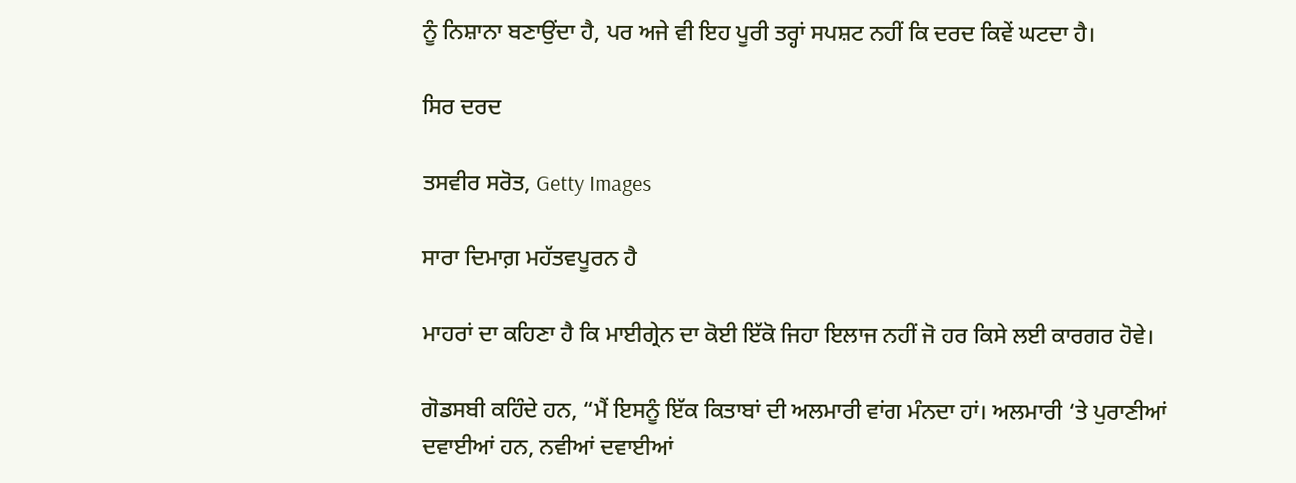ਨੂੰ ਨਿਸ਼ਾਨਾ ਬਣਾਉਂਦਾ ਹੈ, ਪਰ ਅਜੇ ਵੀ ਇਹ ਪੂਰੀ ਤਰ੍ਹਾਂ ਸਪਸ਼ਟ ਨਹੀਂ ਕਿ ਦਰਦ ਕਿਵੇਂ ਘਟਦਾ ਹੈ।

ਸਿਰ ਦਰਦ

ਤਸਵੀਰ ਸਰੋਤ, Getty Images

ਸਾਰਾ ਦਿਮਾਗ਼ ਮਹੱਤਵਪੂਰਨ ਹੈ

ਮਾਹਰਾਂ ਦਾ ਕਹਿਣਾ ਹੈ ਕਿ ਮਾਈਗ੍ਰੇਨ ਦਾ ਕੋਈ ਇੱਕੋ ਜਿਹਾ ਇਲਾਜ ਨਹੀਂ ਜੋ ਹਰ ਕਿਸੇ ਲਈ ਕਾਰਗਰ ਹੋਵੇ।

ਗੋਡਸਬੀ ਕਹਿੰਦੇ ਹਨ, “ਮੈਂ ਇਸਨੂੰ ਇੱਕ ਕਿਤਾਬਾਂ ਦੀ ਅਲਮਾਰੀ ਵਾਂਗ ਮੰਨਦਾ ਹਾਂ। ਅਲਮਾਰੀ ‘ਤੇ ਪੁਰਾਣੀਆਂ ਦਵਾਈਆਂ ਹਨ, ਨਵੀਆਂ ਦਵਾਈਆਂ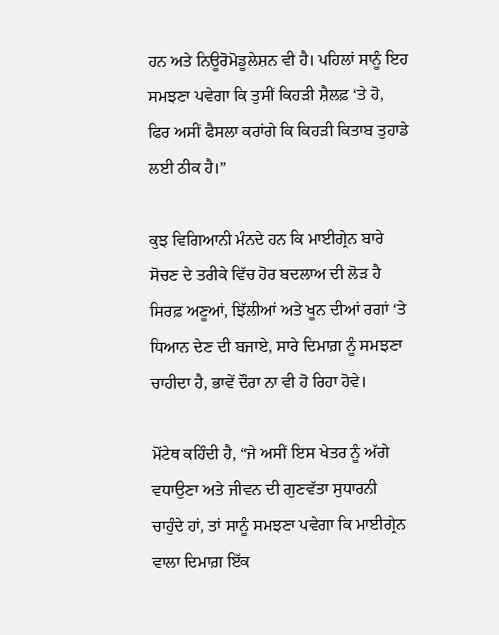ਹਨ ਅਤੇ ਨਿਊਰੋਮੋਡੂਲੇਸ਼ਨ ਵੀ ਹੈ। ਪਹਿਲਾਂ ਸਾਨੂੰ ਇਹ ਸਮਝਣਾ ਪਵੇਗਾ ਕਿ ਤੁਸੀਂ ਕਿਹੜੀ ਸ਼ੈਲਫ਼ ‘ਤੇ ਹੋ, ਫਿਰ ਅਸੀਂ ਫੈਸਲਾ ਕਰਾਂਗੇ ਕਿ ਕਿਹੜੀ ਕਿਤਾਬ ਤੁਹਾਡੇ ਲਈ ਠੀਕ ਹੈ।”

ਕੁਝ ਵਿਗਿਆਨੀ ਮੰਨਦੇ ਹਨ ਕਿ ਮਾਈਗ੍ਰੇਨ ਬਾਰੇ ਸੋਚਣ ਦੇ ਤਰੀਕੇ ਵਿੱਚ ਹੋਰ ਬਦਲਾਅ ਦੀ ਲੋੜ ਹੈ ਸਿਰਫ਼ ਅਣੂਆਂ, ਝਿੱਲੀਆਂ ਅਤੇ ਖੂਨ ਦੀਆਂ ਰਗਾਂ ‘ਤੇ ਧਿਆਨ ਦੇਣ ਦੀ ਬਜਾਏ, ਸਾਰੇ ਦਿਮਾਗ਼ ਨੂੰ ਸਮਝਣਾ ਚਾਹੀਦਾ ਹੈ, ਭਾਵੇਂ ਦੌਰਾ ਨਾ ਵੀ ਹੋ ਰਿਹਾ ਹੋਵੇ।

ਮੋਂਟੇਥ ਕਹਿੰਦੀ ਹੈ, “ਜੇ ਅਸੀਂ ਇਸ ਖੇਤਰ ਨੂੰ ਅੱਗੇ ਵਧਾਉਣਾ ਅਤੇ ਜੀਵਨ ਦੀ ਗੁਣਵੱਤਾ ਸੁਧਾਰਨੀ ਚਾਹੁੰਦੇ ਹਾਂ, ਤਾਂ ਸਾਨੂੰ ਸਮਝਣਾ ਪਵੇਗਾ ਕਿ ਮਾਈਗ੍ਰੇਨ ਵਾਲਾ ਦਿਮਾਗ਼ ਇੱਕ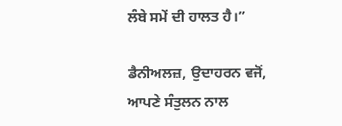ਲੰਬੇ ਸਮੇਂ ਦੀ ਹਾਲਤ ਹੈ।”

ਡੈਨੀਅਲਜ਼, ਉਦਾਹਰਨ ਵਜੋਂ, ਆਪਣੇ ਸੰਤੁਲਨ ਨਾਲ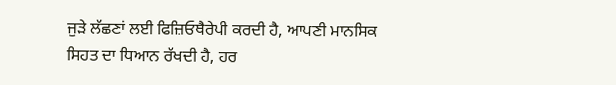ਜੁੜੇ ਲੱਛਣਾਂ ਲਈ ਫਿਜ਼ਿਓਥੈਰੇਪੀ ਕਰਦੀ ਹੈ, ਆਪਣੀ ਮਾਨਸਿਕ ਸਿਹਤ ਦਾ ਧਿਆਨ ਰੱਖਦੀ ਹੈ, ਹਰ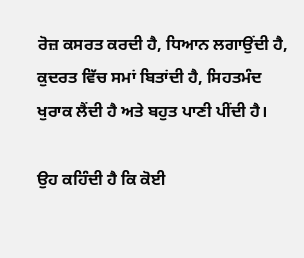ਰੋਜ਼ ਕਸਰਤ ਕਰਦੀ ਹੈ, ਧਿਆਨ ਲਗਾਉਂਦੀ ਹੈ, ਕੁਦਰਤ ਵਿੱਚ ਸਮਾਂ ਬਿਤਾਂਦੀ ਹੈ, ਸਿਹਤਮੰਦ ਖੁਰਾਕ ਲੈਂਦੀ ਹੈ ਅਤੇ ਬਹੁਤ ਪਾਣੀ ਪੀਂਦੀ ਹੈ।

ਉਹ ਕਹਿੰਦੀ ਹੈ ਕਿ ਕੋਈ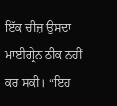ਇੱਕ ਚੀਜ਼ ਉਸਦਾ ਮਾਈਗ੍ਰੇਨ ਠੀਕ ਨਹੀਂ ਕਰ ਸਕੀ। “ਇਹ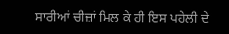ਸਾਰੀਆਂ ਚੀਜ਼ਾਂ ਮਿਲ ਕੇ ਹੀ ਇਸ ਪਹੇਲੀ ਦੇ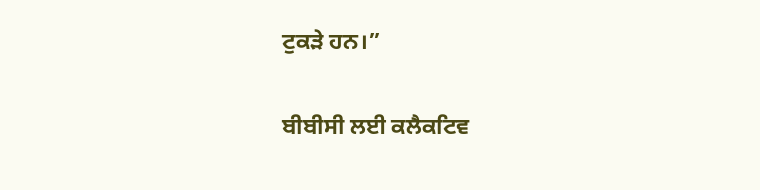ਟੁਕੜੇ ਹਨ।”

ਬੀਬੀਸੀ ਲਈ ਕਲੈਕਟਿਵ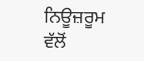ਨਿਊਜ਼ਰੂਮ ਵੱਲੋਂ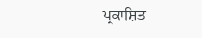ਪ੍ਰਕਾਸ਼ਿਤ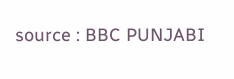source : BBC PUNJABI